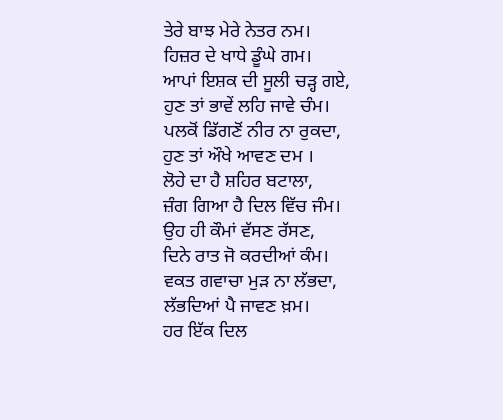ਤੇਰੇ ਬਾਝ ਮੇਰੇ ਨੇਤਰ ਨਮ।
ਹਿਜ਼ਰ ਦੇ ਖਾਧੇ ਡੂੰਘੇ ਗਮ।
ਆਪਾਂ ਇਸ਼ਕ ਦੀ ਸੂਲੀ ਚੜ੍ਹ ਗਏ,
ਹੁਣ ਤਾਂ ਭਾਵੇਂ ਲਹਿ ਜਾਵੇ ਚੰਮ।
ਪਲਕੋਂ ਡਿੱਗਣੋਂ ਨੀਰ ਨਾ ਰੁਕਦਾ,
ਹੁਣ ਤਾਂ ਔਖੇ ਆਵਣ ਦਮ ।
ਲੋਹੇ ਦਾ ਹੈ ਸ਼ਹਿਰ ਬਟਾਲਾ,
ਜ਼ੰਗ ਗਿਆ ਹੈ ਦਿਲ ਵਿੱਚ ਜੰਮ।
ਉਹ ਹੀ ਕੌਮਾਂ ਵੱਸਣ ਰੱਸਣ,
ਦਿਨੇ ਰਾਤ ਜੋ ਕਰਦੀਆਂ ਕੰਮ।
ਵਕਤ ਗਵਾਚਾ ਮੁੜ ਨਾ ਲੱਭਦਾ,
ਲੱਭਦਿਆਂ ਪੈ ਜਾਵਣ ਖ਼ਮ।
ਹਰ ਇੱਕ ਦਿਲ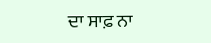ਦਾ ਸਾਫ਼ ਨਾ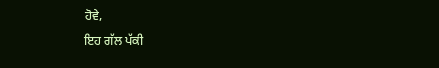ਹੋਵੇ,
ਇਹ ਗੱਲ ਪੱਕੀ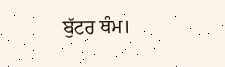ਬੁੱਟਰ ਥੰਮ।